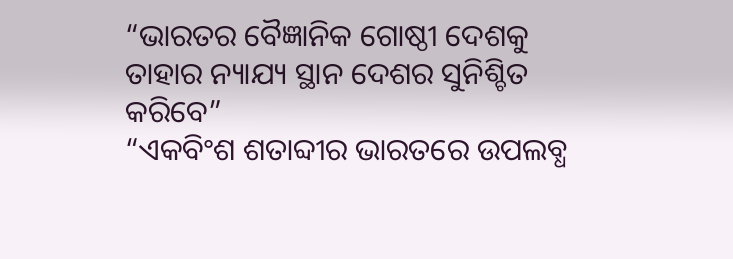“ଭାରତର ବୈଜ୍ଞାନିକ ଗୋଷ୍ଠୀ ଦେଶକୁ ତାହାର ନ୍ୟାଯ୍ୟ ସ୍ଥାନ ଦେଶର ସୁନିଶ୍ଚିତ କରିବେ”
“ଏକବିଂଶ ଶତାବ୍ଦୀର ଭାରତରେ ଉପଲବ୍ଧ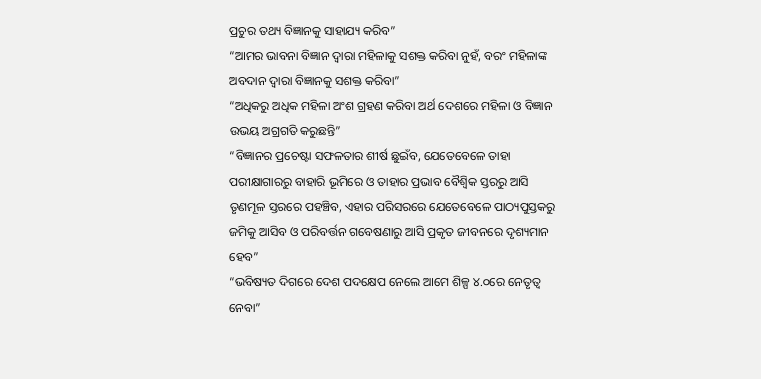ପ୍ରଚୁର ତଥ୍ୟ ବିଜ୍ଞାନକୁ ସାହାଯ୍ୟ କରିବ”
“ଆମର ଭାବନା ବିଜ୍ଞାନ ଦ୍ୱାରା ମହିଳାକୁ ସଶକ୍ତ କରିବା ନୁହଁ, ବରଂ ମହିଳାଙ୍କ ଅବଦାନ ଦ୍ୱାରା ବିଜ୍ଞାନକୁ ସଶକ୍ତ କରିବା”
“ଅଧିକରୁ ଅଧିକ ମହିଳା ଅଂଶ ଗ୍ରହଣ କରିବା ଅର୍ଥ ଦେଶରେ ମହିଳା ଓ ବିଜ୍ଞାନ ଉଭୟ ଅଗ୍ରଗତି କରୁଛନ୍ତି”
“ବିଜ୍ଞାନର ପ୍ରଚେଷ୍ଟା ସଫଳତାର ଶୀର୍ଷ ଛୁଇଁବ, ଯେତେବେଳେ ତାହା ପରୀକ୍ଷାଗାରରୁ ବାହାରି ଭୂମିରେ ଓ ତାହାର ପ୍ରଭାବ ବୈଶ୍ୱିକ ସ୍ତରରୁ ଆସି ତୃଣମୂଳ ସ୍ତରରେ ପହଞ୍ଚିବ, ଏହାର ପରିସରରେ ଯେତେବେଳେ ପାଠ୍ୟପୁସ୍ତକରୁ ଜମିକୁ ଆସିବ ଓ ପରିବର୍ତ୍ତନ ଗବେଷଣାରୁ ଆସି ପ୍ରକୃତ ଜୀବନରେ ଦୃଶ୍ୟମାନ ହେବ”
“ଭବିଷ୍ୟତ ଦିଗରେ ଦେଶ ପଦକ୍ଷେପ ନେଲେ ଆମେ ଶିଳ୍ପ ୪.୦ରେ ନେତୃତ୍ୱ ନେବା”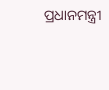ପ୍ରଧାନମନ୍ତ୍ରୀ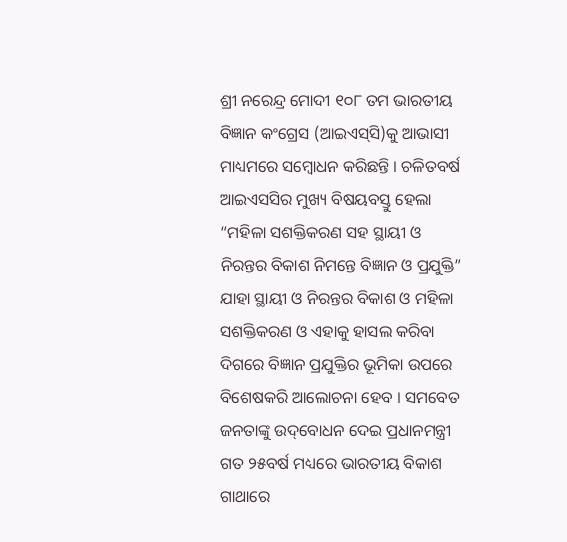ଶ୍ରୀ ନରେନ୍ଦ୍ର ମୋଦୀ ୧୦୮ ତମ ଭାରତୀୟ ବିଜ୍ଞାନ କଂଗ୍ରେସ (ଆଇଏସ୍‌ସି)କୁ ଆଭାସୀ ମାଧ୍ୟମରେ ସମ୍ବୋଧନ କରିଛନ୍ତି । ଚଳିତବର୍ଷ ଆଇଏସସିର ମୁଖ୍ୟ ବିଷୟବସ୍ତୁ ହେଲା “ମହିଳା ସଶକ୍ତିକରଣ ସହ ସ୍ଥାୟୀ ଓ ନିରନ୍ତର ବିକାଶ ନିମନ୍ତେ ବିଜ୍ଞାନ ଓ ପ୍ରଯୁକ୍ତି” ଯାହା ସ୍ଥାୟୀ ଓ ନିରନ୍ତର ବିକାଶ ଓ ମହିଳା ସଶକ୍ତିକରଣ ଓ ଏହାକୁ ହାସଲ କରିବା ଦିଗରେ ବିଜ୍ଞାନ ପ୍ରଯୁକ୍ତିର ଭୂମିକା ଉପରେ ବିଶେଷକରି ଆଲୋଚନା ହେବ । ସମବେତ ଜନତାଙ୍କୁ ଉଦ୍‌ବୋଧନ ଦେଇ ପ୍ରଧାନମନ୍ତ୍ରୀ ଗତ ୨୫ବର୍ଷ ମଧ୍ୟରେ ଭାରତୀୟ ବିକାଶ ଗାଥାରେ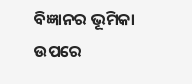ବିଜ୍ଞାନର ଭୂମିକା ଉପରେ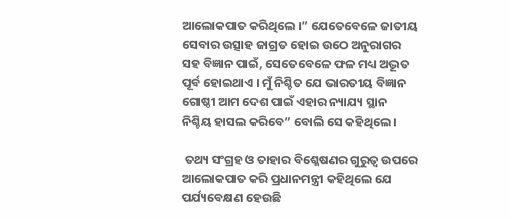ଆଲୋକପାତ କରିଥିଲେ ।” ଯେତେବେଳେ ଜାତୀୟ ସେବାର ଉତ୍ସାହ ଜାଗ୍ରତ ହୋଇ ଉଠେ ଅନୁରାଗର ସହ ବିଜ୍ଞାନ ପାଇଁ, ସେତେବେଳେ ଫଳ ମଧ୍ୟ ଅଦ୍ଭୂତ ପୂର୍ବ ହୋଇଥାଏ । ମୁଁ ନିଶ୍ଚିତ ଯେ ଭାରତୀୟ ବିଜ୍ଞାନ ଗୋଷ୍ଠୀ ଆମ ଦେଶ ପାଇଁ ଏହାର ନ୍ୟାଯ୍ୟ ସ୍ଥାନ ନିଶ୍ଚିୟ ହାସଲ କରିବେ” ବୋଲି ସେ କହିଥିଲେ ।

 ତଥ୍ୟ ସଂଗ୍ରହ ଓ ତାହାର ବିଶ୍ଳେଷଣର ଗୁରୁତ୍ୱ ଉପରେ ଆଲୋକପାତ କରି ପ୍ରଧାନମନ୍ତ୍ରୀ କହିଥିଲେ ଯେ ପର୍ଯ୍ୟବେକ୍ଷଣ ହେଉଛି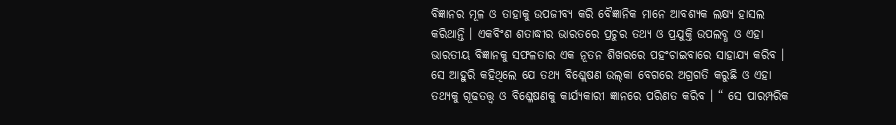ବିଜ୍ଞାନର ମୂଳ ଓ ତାହାକୁ ଉପଜୀବ୍ୟ କରି ବୈଜ୍ଞାନିକ ମାନେ ଆବଶ୍ୟକ ଲକ୍ଷ୍ୟ ହାସଲ କରିଥାନ୍ତି । ଏକବିଂଶ ଶତାଦ୍ଧୀର ଭାରତରେ ପ୍ରଚୁର ତଥ୍ୟ ଓ ପ୍ରଯୁକ୍ତି ଉପଲବ୍ଧ ଓ ଏହା ଭାରତୀୟ ବିଜ୍ଞାନକୁ ସଫଳତାର ଏକ ନୂତନ ଶିଖରରେ ପହଂଚାଇବାରେ ସାହାଯ୍ୟ କରିବ । ସେ ଆହୁରି କହିଥିଲେ ଯେ ତଥ୍ୟ ବିଶ୍ଲେଷଣ ଉଲ୍‌କା ବେଗରେ ଅଗ୍ରଗତି କରୁଛି ଓ ଏହା ତଥ୍ୟକୁ ଗୂଢତତ୍ତ୍ୱ ଓ ବିଶ୍ଳେଷଣକୁ କାର୍ଯ୍ୟକାରୀ ଜ୍ଞାନରେ ପରିଣତ କରିବ । “ ସେ ପାରମ୍ପରିକ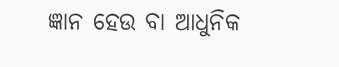ଜ୍ଞାନ ହେଉ ବା ଆଧୁନିକ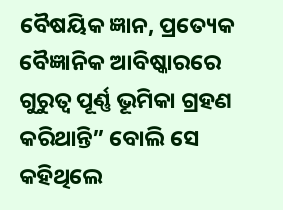ବୈଷୟିକ ଜ୍ଞାନ, ପ୍ରତ୍ୟେକ ବୈଜ୍ଞାନିକ ଆବିଷ୍କାରରେ ଗୁରୁତ୍ୱ ପୂର୍ଣ୍ଣ ଭୂମିକା ଗ୍ରହଣ କରିଥାନ୍ତି” ବୋଲି ସେ କହିଥିଲେ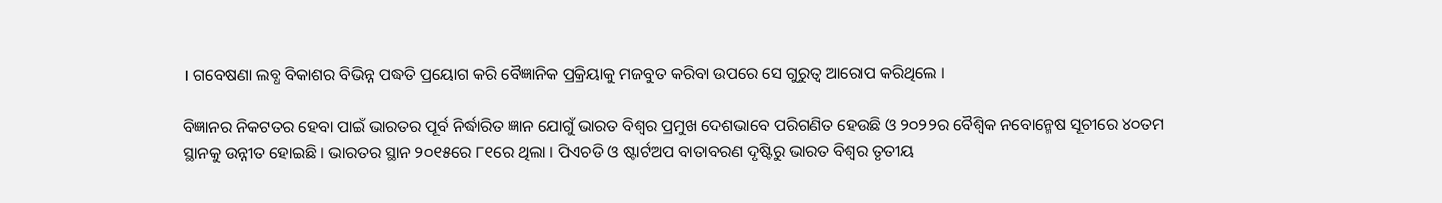। ଗବେଷଣା ଲବ୍ଧ ବିକାଶର ବିଭିନ୍ନ ପଦ୍ଧତି ପ୍ରୟୋଗ କରି ବୈଜ୍ଞାନିକ ପ୍ରକ୍ରିୟାକୁ ମଜବୁତ କରିବା ଉପରେ ସେ ଗୁରୁତ୍ୱ ଆରୋପ କରିଥିଲେ ।

ବିଜ୍ଞାନର ନିକଟତର ହେବା ପାଇଁ ଭାରତର ପୂର୍ବ ନିର୍ଦ୍ଧାରିତ ଜ୍ଞାନ ଯୋଗୁଁ ଭାରତ ବିଶ୍ୱର ପ୍ରମୁଖ ଦେଶଭାବେ ପରିଗଣିତ ହେଉଛି ଓ ୨୦୨୨ର ବୈଶ୍ୱିକ ନବୋନ୍ମେଷ ସୂଚୀରେ ୪୦ତମ ସ୍ଥାନକୁ ଉନ୍ନୀତ ହୋଇଛି । ଭାରତର ସ୍ଥାନ ୨୦୧୫ରେ ୮୧ରେ ଥିଲା । ପିଏଚଡି ଓ ଷ୍ଟାର୍ଟଅପ ବାତାବରଣ ଦୃଷ୍ଟିରୁ ଭାରତ ବିଶ୍ୱର ତୃତୀୟ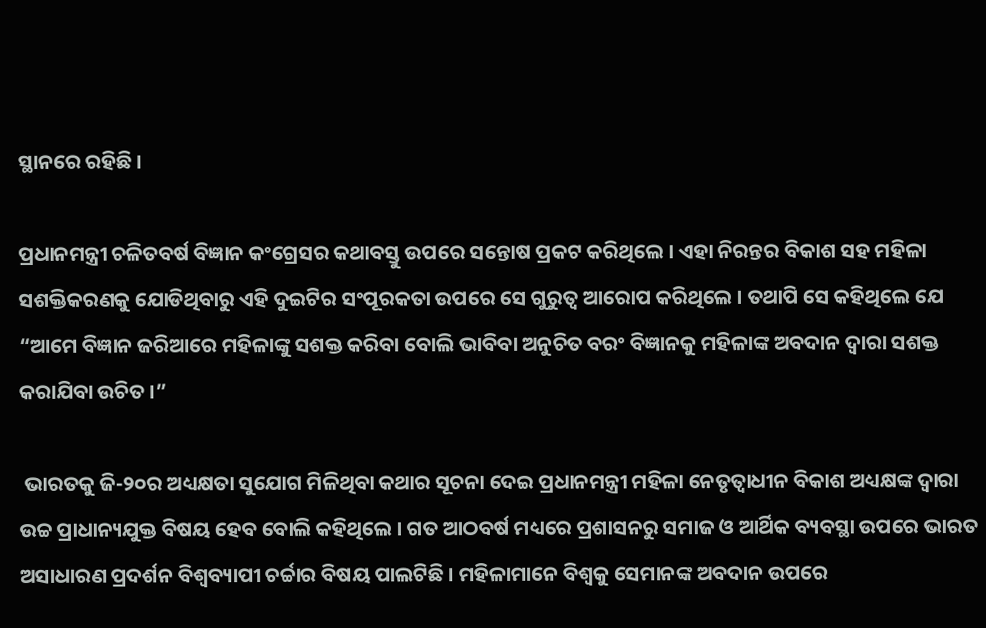ସ୍ଥାନରେ ରହିଛି ।

ପ୍ରଧାନମନ୍ତ୍ରୀ ଚଳିତବର୍ଷ ବିଜ୍ଞାନ କଂଗ୍ରେସର କଥାବସ୍ତୁ ଉପରେ ସନ୍ତୋଷ ପ୍ରକଟ କରିଥିଲେ । ଏହା ନିରନ୍ତର ବିକାଶ ସହ ମହିଳା ସଶକ୍ତିକରଣକୁ ଯୋଡିଥିବାରୁ ଏହି ଦୁଇଟିର ସଂପୂରକତା ଉପରେ ସେ ଗୁରୁତ୍ୱ ଆରୋପ କରିଥିଲେ । ତଥାପି ସେ କହିଥିଲେ ଯେ “ଆମେ ବିଜ୍ଞାନ ଜରିଆରେ ମହିଳାଙ୍କୁ ସଶକ୍ତ କରିବା ବୋଲି ଭାବିବା ଅନୁଚିତ ବରଂ ବିଜ୍ଞାନକୁ ମହିଳାଙ୍କ ଅବଦାନ ଦ୍ୱାରା ସଶକ୍ତ କରାଯିବା ଉଚିତ ।”

 ଭାରତକୁ ଜି-୨୦ର ଅଧ୍ୟକ୍ଷତା ସୁଯୋଗ ମିଳିଥିବା କଥାର ସୂଚନା ଦେଇ ପ୍ରଧାନମନ୍ତ୍ରୀ ମହିଳା ନେତୃତ୍ୱାଧୀନ ବିକାଶ ଅଧ୍ୟକ୍ଷଙ୍କ ଦ୍ୱାରା ଉଚ୍ଚ ପ୍ରାଧାନ୍ୟଯୁକ୍ତ ବିଷୟ ହେବ ବୋଲି କହିଥିଲେ । ଗତ ଆଠବର୍ଷ ମଧ୍ୟରେ ପ୍ରଶାସନରୁ ସମାଜ ଓ ଆର୍ଥିକ ବ୍ୟବସ୍ଥା ଉପରେ ଭାରତ ଅସାଧାରଣ ପ୍ରଦର୍ଶନ ବିଶ୍ୱବ୍ୟାପୀ ଚର୍ଚ୍ଚାର ବିଷୟ ପାଲଟିଛି । ମହିଳାମାନେ ବିଶ୍ୱକୁ ସେମାନଙ୍କ ଅବଦାନ ଉପରେ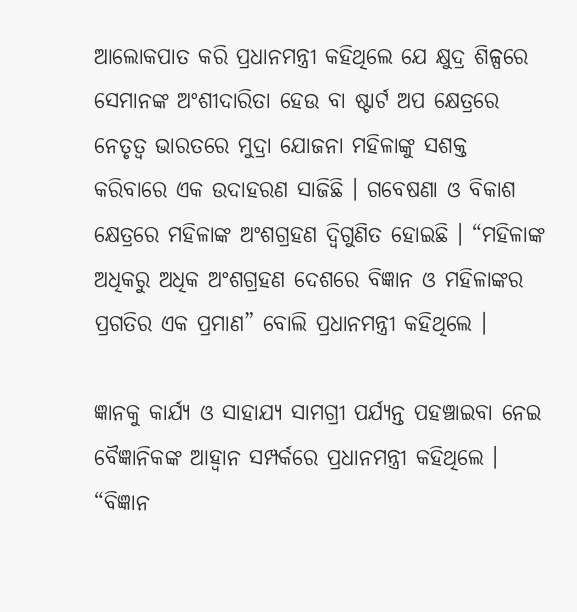ଆଲୋକପାତ କରି ପ୍ରଧାନମନ୍ତ୍ରୀ କହିଥିଲେ ଯେ କ୍ଷୁଦ୍ର ଶିଳ୍ପରେ ସେମାନଙ୍କ ଅଂଶୀଦାରିତା ହେଉ ବା ଷ୍ଟାର୍ଟ ଅପ କ୍ଷେତ୍ରରେ ନେତୃତ୍ୱ ଭାରତରେ ମୁଦ୍ରା ଯୋଜନା ମହିଳାଙ୍କୁ ସଶକ୍ତ କରିବାରେ ଏକ ଉଦାହରଣ ସାଜିଛି । ଗବେଷଣା ଓ ବିକାଶ କ୍ଷେତ୍ରରେ ମହିଳାଙ୍କ ଅଂଶଗ୍ରହଣ ଦ୍ୱିଗୁଣିତ ହୋଇଛି । “ମହିଳାଙ୍କ ଅଧିକରୁ ଅଧିକ ଅଂଶଗ୍ରହଣ ଦେଶରେ ବିଜ୍ଞାନ ଓ ମହିଳାଙ୍କର ପ୍ରଗତିର ଏକ ପ୍ରମାଣ” ବୋଲି ପ୍ରଧାନମନ୍ତ୍ରୀ କହିଥିଲେ ।

ଜ୍ଞାନକୁ କାର୍ଯ୍ୟ ଓ ସାହାଯ୍ୟ ସାମଗ୍ରୀ ପର୍ଯ୍ୟନ୍ତ ପହଞ୍ଚାଇବା ନେଇ ବୈଜ୍ଞାନିକଙ୍କ ଆହ୍ୱାନ ସମ୍ପର୍କରେ ପ୍ରଧାନମନ୍ତ୍ରୀ କହିଥିଲେ । “ବିଜ୍ଞାନ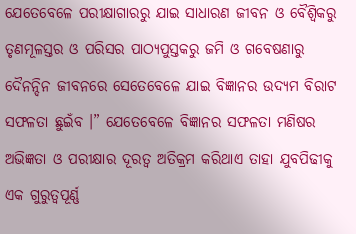ଯେତେବେଳେ ପରୀକ୍ଷାଗାରରୁ ଯାଇ ସାଧାରଣ ଜୀବନ ଓ ବୈଶ୍ୱିକରୁ ତୃଣମୂଳସ୍ତର ଓ ପରିସର ପାଠ୍ୟପୁସ୍ତକରୁ ଜମି ଓ ଗବେଷଣାରୁ ଦୈନନ୍ଦିନ ଜୀବନରେ ସେତେବେଳେ ଯାଇ ବିଜ୍ଞାନର ଉଦ୍ୟମ ବିରାଟ ସଫଳତା ଛୁଇଁବ ।” ଯେତେବେଳେ ବିଜ୍ଞାନର ସଫଳତା ମଣିଷର ଅଭିଜ୍ଞତା ଓ ପରୀକ୍ଷାର ଦୂରତ୍ୱ ଅତିକ୍ରମ କରିଥାଏ ତାହା ଯୁବପିଢୀକୁ ଏକ ଗୁରୁତ୍ୱପୂର୍ଣ୍ଣ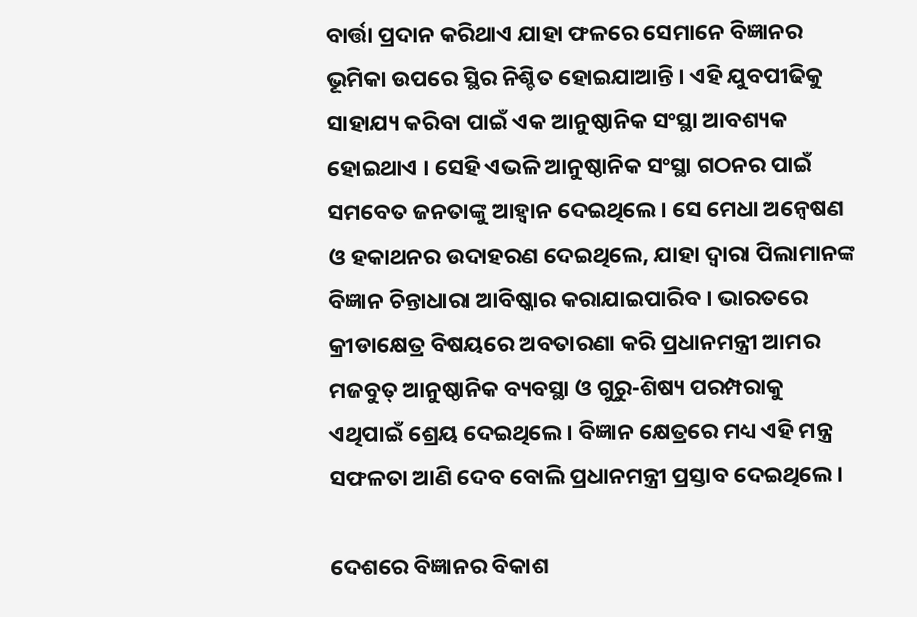ବାର୍ତ୍ତା ପ୍ରଦାନ କରିଥାଏ ଯାହା ଫଳରେ ସେମାନେ ବିଜ୍ଞାନର ଭୂମିକା ଉପରେ ସ୍ଥିର ନିଶ୍ଚିତ ହୋଇଯାଆନ୍ତି । ଏହି ଯୁବପୀଢିକୁ ସାହାଯ୍ୟ କରିବା ପାଇଁ ଏକ ଆନୁଷ୍ଠାନିକ ସଂସ୍ଥା ଆବଶ୍ୟକ ହୋଇଥାଏ । ସେହି ଏଭଳି ଆନୁଷ୍ଠାନିକ ସଂସ୍ଥା ଗଠନର ପାଇଁ ସମବେତ ଜନତାଙ୍କୁ ଆହ୍ୱାନ ଦେଇଥିଲେ । ସେ ମେଧା ଅନ୍ୱେଷଣ ଓ ହକାଥନର ଉଦାହରଣ ଦେଇଥିଲେ, ଯାହା ଦ୍ୱାରା ପିଲାମାନଙ୍କ ବିଜ୍ଞାନ ଚିନ୍ତାଧାରା ଆବିଷ୍କାର କରାଯାଇପାରିବ । ଭାରତରେ କ୍ରୀଡାକ୍ଷେତ୍ର ବିଷୟରେ ଅବତାରଣା କରି ପ୍ରଧାନମନ୍ତ୍ରୀ ଆମର ମଜବୁତ୍ ଆନୁଷ୍ଠାନିକ ବ୍ୟବସ୍ଥା ଓ ଗୁରୁ-ଶିଷ୍ୟ ପରମ୍ପରାକୁ ଏଥିପାଇଁ ଶ୍ରେୟ ଦେଇଥିଲେ । ବିଜ୍ଞାନ କ୍ଷେତ୍ରରେ ମଧ୍ୟ ଏହି ମନ୍ତ୍ର ସଫଳତା ଆଣି ଦେବ ବୋଲି ପ୍ରଧାନମନ୍ତ୍ରୀ ପ୍ରସ୍ତାବ ଦେଇଥିଲେ ।

ଦେଶରେ ବିଜ୍ଞାନର ବିକାଶ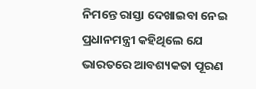ନିମନ୍ତେ ରାସ୍ତା ଦେଖାଇବା ନେଇ ପ୍ରଧାନମନ୍ତ୍ରୀ କହିଥିଲେ ଯେ ଭାରତରେ ଆବଶ୍ୟକତା ପୂରଣ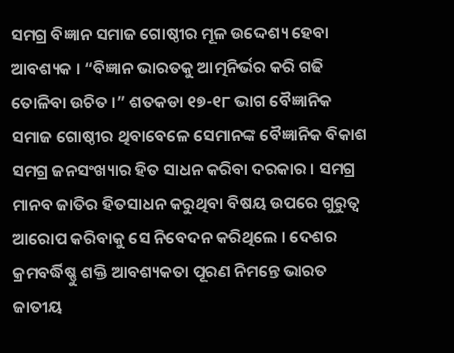ସମଗ୍ର ବିଜ୍ଞାନ ସମାଜ ଗୋଷ୍ଠୀର ମୂଳ ଉଦ୍ଦେଶ୍ୟ ହେବା ଆବଶ୍ୟକ । “ବିଜ୍ଞାନ ଭାରତକୁ ଆତ୍ମନିର୍ଭର କରି ଗଢି ତୋଳିବା ଉଚିତ ।” ଶତକଡା ୧୭-୧୮ ଭାଗ ବୈଜ୍ଞାନିକ ସମାଜ ଗୋଷ୍ଠୀର ଥିବାବେଳେ ସେମାନଙ୍କ ବୈଜ୍ଞାନିକ ବିକାଶ ସମଗ୍ର ଜନସଂଖ୍ୟାର ହିତ ସାଧନ କରିବା ଦରକାର । ସମଗ୍ର ମାନବ ଜାତିର ହିତସାଧନ କରୁଥିବା ବିଷୟ ଉପରେ ଗୁରୁତ୍ୱ ଆରୋପ କରିବାକୁ ସେ ନିବେଦନ କରିଥିଲେ । ଦେଶର କ୍ରମବର୍ଦ୍ଧିଷ୍ଣୁ ଶକ୍ତି ଆବଶ୍ୟକତା ପୂରଣ ନିମନ୍ତେ ଭାରତ ଜାତୀୟ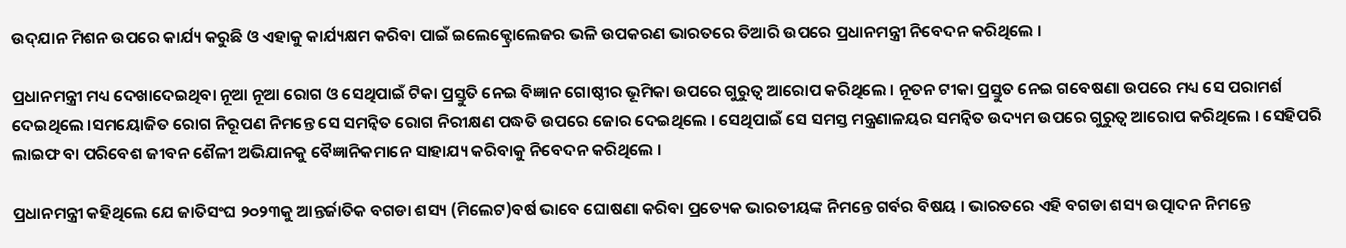ଉଦ୍‌ଯାନ ମିଶନ ଉପରେ କାର୍ଯ୍ୟ କରୁଛି ଓ ଏହାକୁ କାର୍ଯ୍ୟକ୍ଷମ କରିବା ପାଇଁ ଇଲେକ୍ଟ୍ରୋଲେଜର ଭଳି ଉପକରଣ ଭାରତରେ ତିଆରି ଉପରେ ପ୍ରଧାନମନ୍ତ୍ରୀ ନିବେଦନ କରିଥିଲେ ।

ପ୍ରଧାନମନ୍ତ୍ରୀ ମଧ୍ୟ ଦେଖାଦେଇଥିବା ନୂଆ ନୂଆ ରୋଗ ଓ ସେଥିପାଇଁ ଟିକା ପ୍ରସ୍ତୁତି ନେଇ ବିଜ୍ଞାନ ଗୋଷ୍ଠୀର ଭୂମିକା ଉପରେ ଗୁରୁତ୍ୱ ଆରୋପ କରିଥିଲେ । ନୂତନ ଟୀକା ପ୍ରସ୍ତୁତ ନେଇ ଗବେଷଣା ଉପରେ ମଧ୍ୟ ସେ ପରାମର୍ଶ ଦେଇଥିଲେ ।ସମୟୋଜିତ ରୋଗ ନିରୂପଣ ନିମନ୍ତେ ସେ ସମନ୍ୱିତ ରୋଗ ନିରୀକ୍ଷଣ ପଦ୍ଧତି ଉପରେ ଜୋର ଦେଇଥିଲେ । ସେଥିପାଇଁ ସେ ସମସ୍ତ ମନ୍ତ୍ରଣାଳୟର ସମନ୍ୱିତ ଉଦ୍ୟମ ଉପରେ ଗୁରୁତ୍ୱ ଆରୋପ କରିଥିଲେ । ସେହିପରି ଲାଇଫ ବା ପରିବେଶ ଜୀବନ ଶୈଳୀ ଅଭିଯାନକୁ ବୈଜ୍ଞାନିକମାନେ ସାହାଯ୍ୟ କରିବାକୁ ନିବେଦନ କରିଥିଲେ ।

ପ୍ରଧାନମନ୍ତ୍ରୀ କହିଥିଲେ ଯେ ଜାତିସଂଘ ୨୦୨୩କୁ ଆନ୍ତର୍ଜାତିକ ବଗଡା ଶସ୍ୟ (ମିଲେଟ)ବର୍ଷ ଭାବେ ଘୋଷଣା କରିବା ପ୍ରତ୍ୟେକ ଭାରତୀୟଙ୍କ ନିମନ୍ତେ ଗର୍ବର ବିଷୟ । ଭାରତରେ ଏହି ବଗଡା ଶସ୍ୟ ଉତ୍ପାଦନ ନିମନ୍ତେ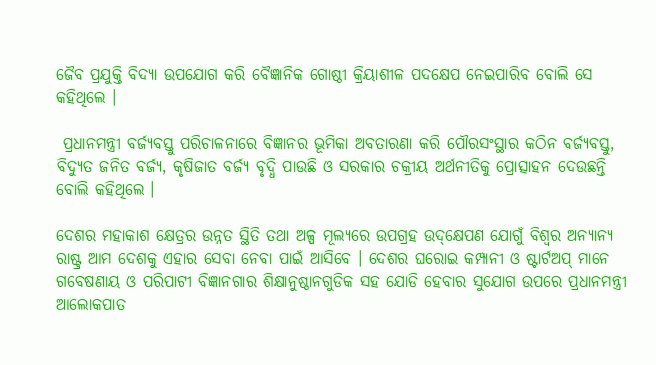ଜୈବ ପ୍ରଯୁକ୍ତି ବିଦ୍ୟା ଉପଯୋଗ କରି ବୈଜ୍ଞାନିକ ଗୋଷ୍ଠୀ କ୍ରିୟାଶୀଳ ପଦକ୍ଷେପ ନେଇପାରିବ ବୋଲି ସେ କହିଥିଲେ ।

 ପ୍ରଧାନମନ୍ତ୍ରୀ ବର୍ଜ୍ୟବସ୍ତୁ ପରିଚାଳନାରେ ବିଜ୍ଞାନର ଭୂମିକା ଅବତାରଣା କରି ପୌରସଂସ୍ଥାର କଠିନ ବର୍ଜ୍ୟବସ୍ତୁ, ବିଦ୍ୟୁତ ଜନିତ ବର୍ଜ୍ୟ, କୃଷିଜାତ ବର୍ଜ୍ୟ ବୃଦ୍ଧି ପାଉଛି ଓ ସରକାର ଚକ୍ରୀୟ ଅର୍ଥନୀତିକୁ ପ୍ରୋତ୍ସାହନ ଦେଉଛନ୍ତି ବୋଲି କହିଥିଲେ ।

ଦେଶର ମହାକାଶ କ୍ଷେତ୍ରର ଉନ୍ନତ ସ୍ଥିତି ତଥା ଅଳ୍ପ ମୂଲ୍ୟରେ ଉପଗ୍ରହ ଉଦ୍‌କ୍ଷେପଣ ଯୋଗୁଁ ବିଶ୍ୱର ଅନ୍ୟାନ୍ୟ ରାଷ୍ଟ୍ର ଆମ ଦେଶକୁ ଏହାର ସେବା ନେବା ପାଇଁ ଆସିବେ । ଦେଶର ଘରୋଇ କମ୍ପାନୀ ଓ ଷ୍ଟାର୍ଟଅପ୍ ମାନେ ଗବେଷଣାୟ ଓ ପରିପାଟୀ ବିଜ୍ଞାନଗାର ଶିକ୍ଷାନୁଷ୍ଠାନଗୁଡିକ ସହ ଯୋଡି ହେବାର ସୁଯୋଗ ଉପରେ ପ୍ରଧାନମନ୍ତ୍ରୀ ଆଲୋକପାତ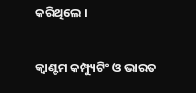କରିଥିଲେ ।

କ୍ୱାଣ୍ଟମ କମ୍ପ୍ୟୁଟିଂ ଓ ଭାରତ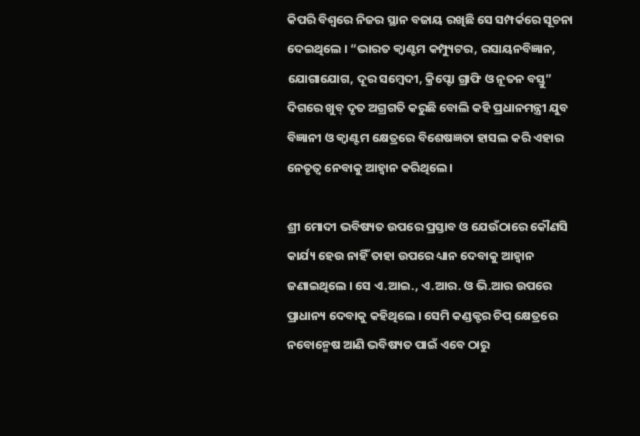କିପରି ବିଶ୍ୱରେ ନିଜର ସ୍ଥାନ ବଜାୟ ରଖିଛି ସେ ସମ୍ପର୍କରେ ସୂଚନା ଦେଇଥିଲେ । “ଭାରତ କ୍ୱାଣ୍ଟମ କମ୍ପ୍ୟୁଟର, ରସାୟନବିଜ୍ଞାନ, ଯୋଗାଯୋଗ, ଦୂର ସମ୍ବେଦୀ, କ୍ରିପ୍ଟୋ ଗ୍ରାଫି ଓ ନୂତନ ବସ୍ତୁ” ଦିଗରେ ଖୁବ୍ ଦୃତ ଅଗ୍ରଗତି କରୁଛି ବୋଲି କହି ପ୍ରଧାନମନ୍ତ୍ରୀ ଯୁବ ବିଜ୍ଞାନୀ ଓ କ୍ୱାଣ୍ଟମ କ୍ଷେତ୍ରରେ ବିଶେଷଜ୍ଞତା ହାସଲ କରି ଏହାର ନେତୃତ୍ୱ ନେବାକୁ ଆହ୍ୱାନ କରିଥିଲେ ।

ଶ୍ରୀ ମୋଦୀ ଭବିଷ୍ୟତ ଉପରେ ପ୍ରସ୍ତାବ ଓ ଯେଉଁଠାରେ କୌଣସି କାର୍ଯ୍ୟ ହେଉ ନାହିଁ ତାହା ଉପରେ ଧ୍ୟାନ ଦେବାକୁ ଆହ୍ୱାନ ଜଣାଇଥିଲେ । ସେ ଏ.ଆଇ., ଏ.ଆର. ଓ ଭି.ଆର ଉପରେ ପ୍ରାଧାନ୍ୟ ଦେବାକୁ କହିଥିଲେ । ସେମି କଣ୍ଡକ୍ଟର ଚିପ୍ କ୍ଷେତ୍ରରେ ନବୋନ୍ମେଷ ଆଣି ଭବିଷ୍ୟତ ପାଇଁ ଏବେ ଠାରୁ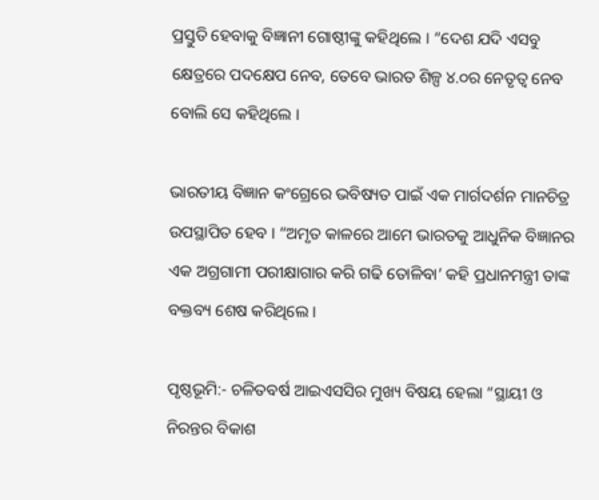ପ୍ରସ୍ତୁତି ହେବାକୁ ବିଜ୍ଞାନୀ ଗୋଷ୍ଠୀଙ୍କୁ କହିଥିଲେ । “ଦେଶ ଯଦି ଏସବୁ କ୍ଷେତ୍ରରେ ପଦକ୍ଷେପ ନେବ, ତେବେ ଭାରତ ଶିଳ୍ପ ୪.୦ର ନେତୃତ୍ୱ ନେବ ବୋଲି ସେ କହିଥିଲେ ।

ଭାରତୀୟ ବିଜ୍ଞାନ କଂଗ୍ରେରେ ଭବିଷ୍ୟତ ପାଇଁ ଏକ ମାର୍ଗଦର୍ଶନ ମାନଚିତ୍ର ଉପସ୍ଥାପିତ ହେବ । “ଅମୃତ କାଳରେ ଆମେ ଭାରତକୁ ଆଧୁନିକ ବିଜ୍ଞାନର ଏକ ଅଗ୍ରଗାମୀ ପରୀକ୍ଷାଗାର କରି ଗଢି ତୋଳିବା’ କହି ପ୍ରଧାନମନ୍ତ୍ରୀ ତାଙ୍କ ବକ୍ତବ୍ୟ ଶେଷ କରିଥିଲେ ।

ପୃଷ୍ଠଭୂମି:- ଚଳିତବର୍ଷ ଆଇଏସସିର ମୁଖ୍ୟ ବିଷୟ ହେଲା “ସ୍ଥାୟୀ ଓ ନିରନ୍ତର ବିକାଶ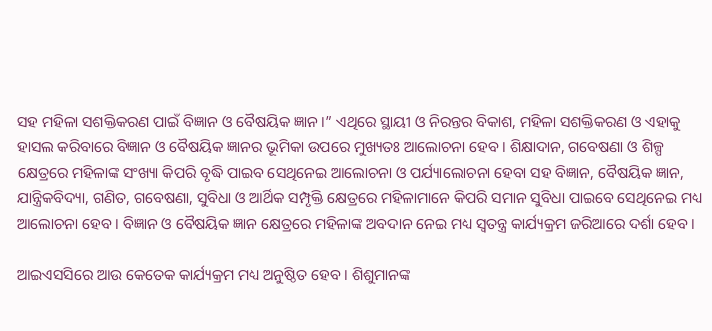ସହ ମହିଳା ସଶକ୍ତିକରଣ ପାଇଁ ବିଜ୍ଞାନ ଓ ବୈଷୟିକ ଜ୍ଞାନ ।” ଏଥିରେ ସ୍ଥାୟୀ ଓ ନିରନ୍ତର ବିକାଶ, ମହିଳା ସଶକ୍ତିକରଣ ଓ ଏହାକୁ ହାସଲ କରିବାରେ ବିଜ୍ଞାନ ଓ ବୈଷୟିକ ଜ୍ଞାନର ଭୂମିକା ଉପରେ ମୁଖ୍ୟତଃ ଆଲୋଚନା ହେବ । ଶିକ୍ଷାଦାନ, ଗବେଷଣା ଓ ଶିଳ୍ପ କ୍ଷେତ୍ରରେ ମହିଳାଙ୍କ ସଂଖ୍ୟା କିପରି ବୃଦ୍ଧି ପାଇବ ସେଥିନେଇ ଆଲୋଚନା ଓ ପର୍ଯ୍ୟାଲୋଚନା ହେବା ସହ ବିଜ୍ଞାନ, ବୈଷୟିକ ଜ୍ଞାନ, ଯାନ୍ତ୍ରିକବିଦ୍ୟା, ଗଣିତ, ଗବେଷଣା, ସୁବିଧା ଓ ଆର୍ଥିକ ସମ୍ପୃକ୍ତି କ୍ଷେତ୍ରରେ ମହିଳାମାନେ କିପରି ସମାନ ସୁବିଧା ପାଇବେ ସେଥିନେଇ ମଧ୍ୟ ଆଲୋଚନା ହେବ । ବିଜ୍ଞାନ ଓ ବୈଷୟିକ ଜ୍ଞାନ କ୍ଷେତ୍ରରେ ମହିଳାଙ୍କ ଅବଦାନ ନେଇ ମଧ୍ୟ ସ୍ୱତନ୍ତ୍ର କାର୍ଯ୍ୟକ୍ରମ ଜରିଆରେ ଦର୍ଶା ହେବ ।

ଆଇଏସସିରେ ଆଉ କେତେକ କାର୍ଯ୍ୟକ୍ରମ ମଧ୍ୟ ଅନୁଷ୍ଠିତ ହେବ । ଶିଶୁମାନଙ୍କ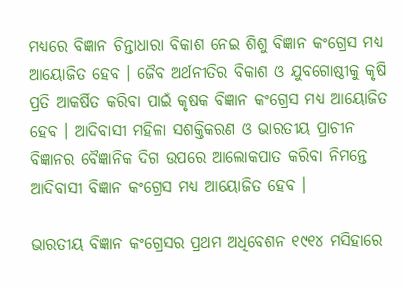ମଧ୍ୟରେ ବିଜ୍ଞାନ ଚିନ୍ତାଧାରା ବିକାଶ ନେଇ ଶିଶୁ ବିଜ୍ଞାନ କଂଗ୍ରେସ ମଧ୍ୟ ଆୟୋଜିତ ହେବ । ଜୈବ ଅର୍ଥନୀତିର ବିକାଶ ଓ ଯୁବଗୋଷ୍ଠୀକୁ କୃଷି ପ୍ରତି ଆକର୍ଷିତ କରିବା ପାଇଁ କୃଷକ ବିଜ୍ଞାନ କଂଗ୍ରେସ ମଧ୍ୟ ଆୟୋଜିତ ହେବ । ଆଦିବାସୀ ମହିଳା ସଶକ୍ତିକରଣ ଓ ଭାରତୀୟ ପ୍ରାଚୀନ ବିଜ୍ଞାନର ବୈଜ୍ଞାନିକ ଦିଗ ଉପରେ ଆଲୋକପାତ କରିବା ନିମନ୍ତେ ଆଦିବାସୀ ବିଜ୍ଞାନ କଂଗ୍ରେସ ମଧ୍ୟ ଆୟୋଜିତ ହେବ ।

ଭାରତୀୟ ବିଜ୍ଞାନ କଂଗ୍ରେସର ପ୍ରଥମ ଅଧିବେଶନ ୧୯୧୪ ମସିହାରେ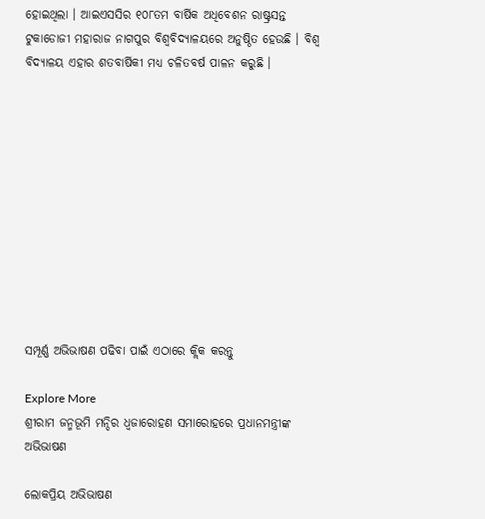ହୋଇଥିଲା । ଆଇଏସସିର ୧୦୮ତମ ବାର୍ଷିକ ଅଧିବେଶନ ରାଷ୍ଟ୍ରସନ୍ତ ଟୁକାଡୋଜୀ ମହାରାଜ ନାଗପୁର ବିଶ୍ୱବିଦ୍ୟାଳୟରେ ଅନୁଷ୍ଠିତ ହେଉଛି । ବିଶ୍ୱ ବିଦ୍ୟାଳୟ ଏହାର ଶତବାର୍ଷିକୀ ମଧ୍ୟ ଚଳିତବର୍ଷ ପାଳନ କରୁଛି ।











ସମ୍ପୂର୍ଣ୍ଣ ଅଭିଭାଷଣ ପଢିବା ପାଇଁ ଏଠାରେ କ୍ଲିକ କରନ୍ତୁ

Explore More
ଶ୍ରୀରାମ ଜନ୍ମଭୂମି ମନ୍ଦିର ଧ୍ଵଜାରୋହଣ ସମାରୋହରେ ପ୍ରଧାନମନ୍ତ୍ରୀଙ୍କ ଅଭିଭାଷଣ

ଲୋକପ୍ରିୟ ଅଭିଭାଷଣ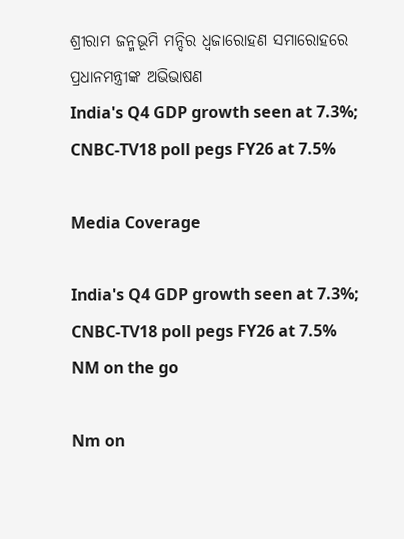ଶ୍ରୀରାମ ଜନ୍ମଭୂମି ମନ୍ଦିର ଧ୍ଵଜାରୋହଣ ସମାରୋହରେ ପ୍ରଧାନମନ୍ତ୍ରୀଙ୍କ ଅଭିଭାଷଣ
India's Q4 GDP growth seen at 7.3%; CNBC-TV18 poll pegs FY26 at 7.5%

Media Coverage

India's Q4 GDP growth seen at 7.3%; CNBC-TV18 poll pegs FY26 at 7.5%
NM on the go

Nm on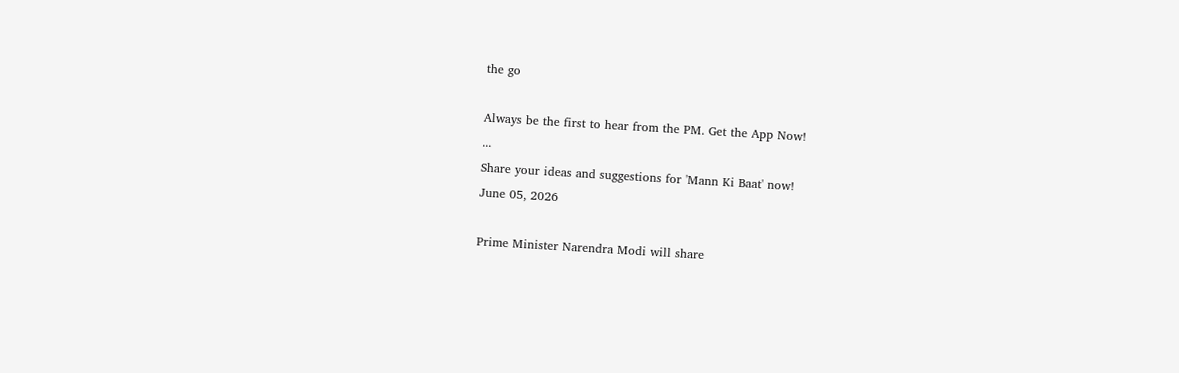the go

Always be the first to hear from the PM. Get the App Now!
...
Share your ideas and suggestions for 'Mann Ki Baat' now!
June 05, 2026

Prime Minister Narendra Modi will share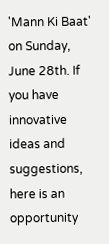'Mann Ki Baat' on Sunday, June 28th. If you have innovative ideas and suggestions, here is an opportunity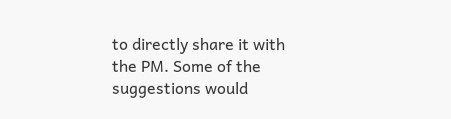to directly share it with the PM. Some of the suggestions would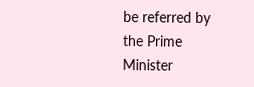be referred by the Prime Minister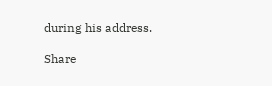during his address.

Share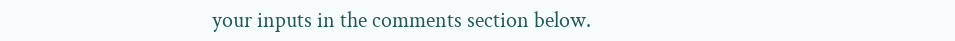your inputs in the comments section below.